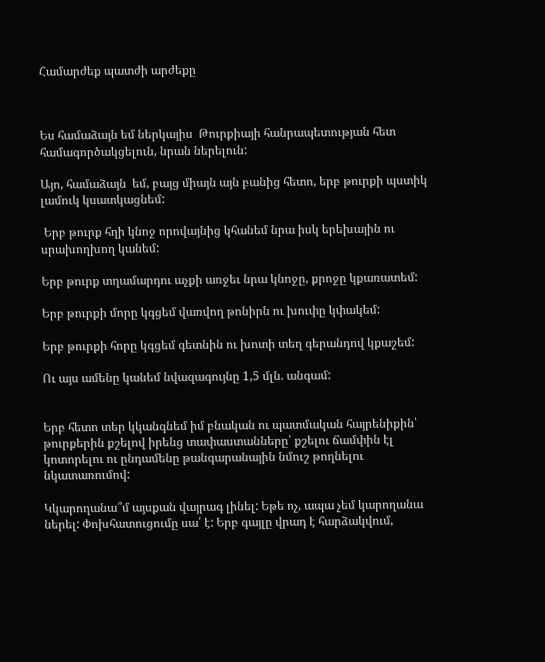Համարժեք պատժի արժեքը



Ես համաձայն եմ ներկայիս  Թուրքիայի հանրապետության հետ համագործակցելուն, նրան ներելուն:

Այո, համաձայն  եմ, բայց միայն այն բանից հետո, երբ թուրքի պստիկ լամուկ կսատկացնեմ:

 Երբ թուրք հղի կնոջ որովայնից կհանեմ նրա իսկ երեխային ու սրախողխող կանեմ:

Երբ թուրք տղամարդու աչքի առջեւ նրա կնոջը, քրոջը կքառատեմ:

Երբ թուրքի մորը կգցեմ վառվող թոնիրն ու խուփը կփակեմ:

Երբ թուրքի հորը կգցեմ գետնին ու խոտի տեղ գերանդով կքաշեմ:

Ու այս ամենը կանեմ նվազագույնը 1,5 մլն. անգամ:


Երբ հետո տեր կկանգնեմ իմ բնական ու պատմական հայրենիքին՝ թուրքերին քշելով իրենց տափաստանները՝ քշելու ճամփին էլ կոտորելու ու ընդամենը թանգարանային նմուշ թողնելու նկատառումով:

Կկարողանա՞մ այսքան վայրագ լինել: Եթե ոչ, ապա չեմ կարողանա ներել: Փոխհատուցումը սա՛ է: Երբ գայլը վրադ է հարձակվում,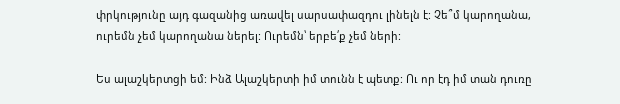փրկությունը այդ գազանից առավել սարսափազդու լինելն է: Չե՞մ կարողանա, ուրեմն չեմ կարողանա ներել: Ուրեմն՝ երբե՛ք չեմ ների:

Ես ալաշկերտցի եմ: Ինձ Ալաշկերտի իմ տունն է պետք: Ու որ էդ իմ տան դուռը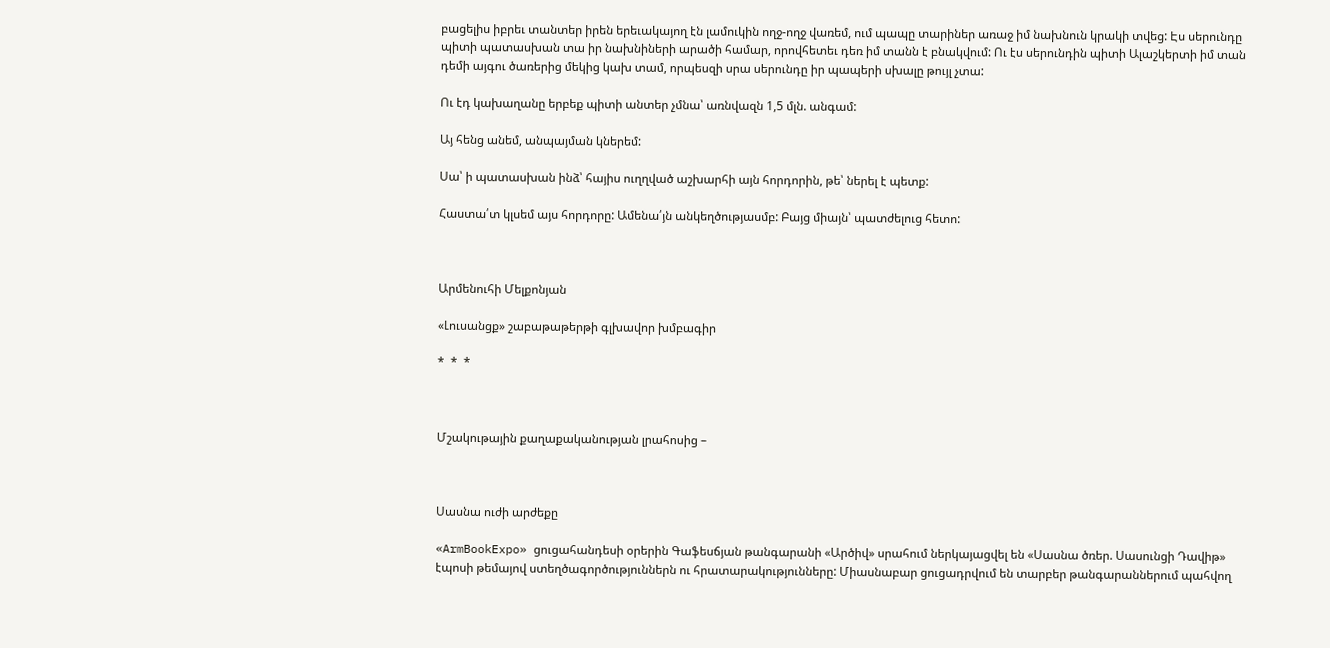բացելիս իբրեւ տանտեր իրեն երեւակայող էն լամուկին ողջ-ողջ վառեմ, ում պապը տարիներ առաջ իմ նախնուն կրակի տվեց: Էս սերունդը պիտի պատասխան տա իր նախնիների արածի համար, որովհետեւ դեռ իմ տանն է բնակվում: Ու էս սերունդին պիտի Ալաշկերտի իմ տան դեմի այգու ծառերից մեկից կախ տամ, որպեսզի սրա սերունդը իր պապերի սխալը թույլ չտա:

Ու էդ կախաղանը երբեք պիտի անտեր չմնա՝ առնվազն 1,5 մլն. անգամ:

Այ հենց անեմ, անպայման կներեմ:

Սա՝ ի պատասխան ինձ՝ հայիս ուղղված աշխարհի այն հորդորին, թե՝ ներել է պետք:

Հաստա՛տ կլսեմ այս հորդորը: Ամենա՛յն անկեղծությասմբ: Բայց միայն՝ պատժելուց հետո:



Արմենուհի Մելքոնյան

«Լուսանցք» շաբաթաթերթի գլխավոր խմբագիր

*  *  *



Մշակութային քաղաքականության լրահոսից –



Սասնա ուժի արժեքը

«ArmBookExpo» ցուցահանդեսի օրերին Գաֆեսճյան թանգարանի «Արծիվ» սրահում ներկայացվել են «Սասնա ծռեր. Սասունցի Դավիթ» էպոսի թեմայով ստեղծագործություններն ու հրատարակությունները: Միասնաբար ցուցադրվում են տարբեր թանգարաններում պահվող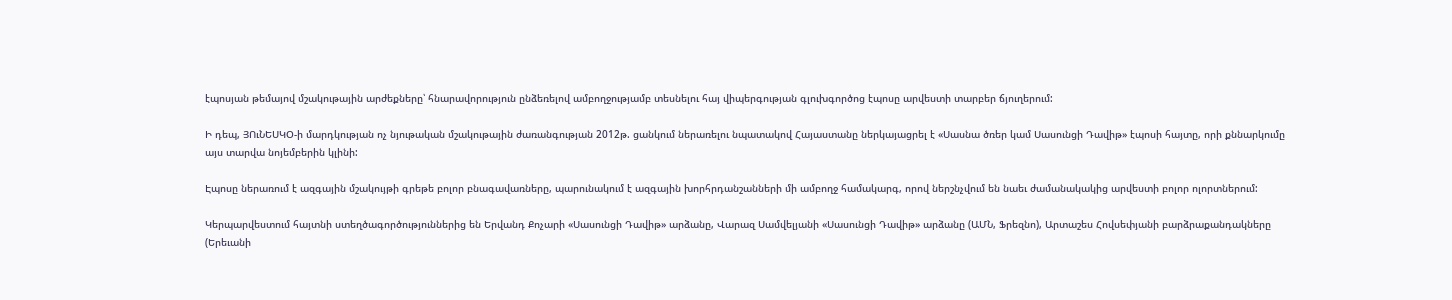էպոսյան թեմայով մշակութային արժեքները՝ հնարավորություն ընձեռելով ամբողջությամբ տեսնելու հայ վիպերգության գլուխգործոց էպոսը արվեստի տարբեր ճյուղերում:

Ի դեպ, ՅՈւՆԵՍԿՕ-ի մարդկության ոչ նյութական մշակութային ժառանգության 2012թ. ցանկում ներառելու նպատակով Հայաստանը ներկայացրել է «Սասնա ծռեր կամ Սասունցի Դավիթ» էպոսի հայտը, որի քննարկումը այս տարվա նոյեմբերին կլինի:

Էպոսը ներառում է ազգային մշակույթի գրեթե բոլոր բնագավառները, պարունակում է ազգային խորհրդանշանների մի ամբողջ համակարգ, որով ներշնչվում են նաեւ ժամանակակից արվեստի բոլոր ոլորտներում:

Կերպարվեստում հայտնի ստեղծագործություններից են Երվանդ Քոչարի «Սասունցի Դավիթ» արձանը, Վարազ Սամվելյանի «Սասունցի Դավիթ» արձանը (ԱՄՆ, Ֆրեզնո), Արտաշես Հովսեփյանի բարձրաքանդակները (Երեւանի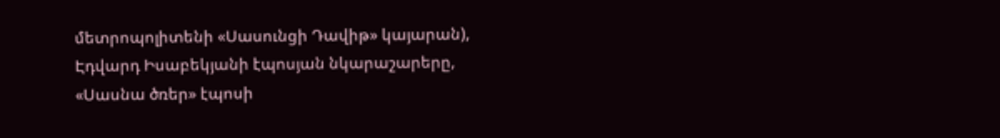մետրոպոլիտենի «Սասունցի Դավիթ» կայարան), Էդվարդ Իսաբեկյանի էպոսյան նկարաշարերը, «Սասնա ծռեր» էպոսի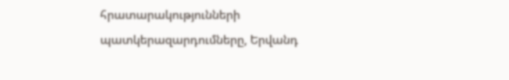հրատարակությունների պատկերազարդումները, Երվանդ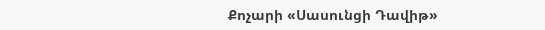Քոչարի «Սասունցի Դավիթ»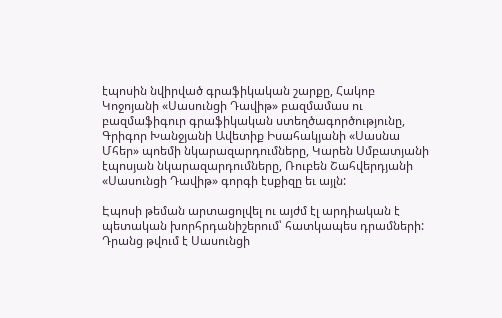էպոսին նվիրված գրաֆիկական շարքը, Հակոբ Կոջոյանի «Սասունցի Դավիթ» բազմամաս ու բազմաֆիգուր գրաֆիկական ստեղծագործությունը, Գրիգոր Խանջյանի Ավետիք Իսահակյանի «Սասնա Մհեր» պոեմի նկարազարդումները, Կարեն Սմբատյանի էպոսյան նկարազարդումները, Ռուբեն Շահվերդյանի «Սասունցի Դավիթ» գորգի էսքիզը եւ այլն:

Էպոսի թեման արտացոլվել ու այժմ էլ արդիական է պետական խորհրդանիշերում՝ հատկապես դրամների: Դրանց թվում է Սասունցի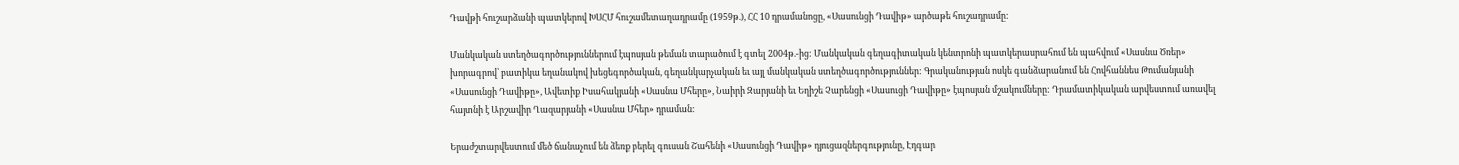Դավթի հուշարձանի պատկերով ԽՍՀՄ հուշամետաղադրամը (1959թ.), ՀՀ 10 դրամանոցը, «Սասունցի Դավիթ» արծաթե հուշադրամը:

Մանկական ստեղծագործություններում էպոսյան թեման տարածում է գտել 2004թ.-ից: Մանկական գեղագիտական կենտրոնի պատկերասրահում են պահվում «Սասնա Ծռեր» խորագրով՝ բատիկա եղանակով խեցեգործական, գեղանկարչական եւ այլ մանկական ստեղծագործություններ: Գրականության ոսկե գանձարանում են Հովհաննես Թումանյանի «Սասունցի Դավիթը», Ավետիք Իսահակյանի «Սասնա Մհերը», Նաիրի Զարյանի եւ Եղիշե Չարենցի «Սասուցի Դավիթը» էպոսյան մշակումները: Դրամատիկական արվեստում առավել հայտնի է Արշավիր Ղազարյանի «Սասնա Մհեր» դրաման:

Երաժշտարվեստում մեծ ճանաչում են ձեռք բերել գուսան Շահենի «Սասունցի Դավիթ» դյուցազներգությունը, Էդգար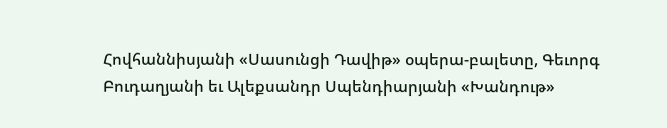Հովհաննիսյանի «Սասունցի Դավիթ» օպերա-բալետը, Գեւորգ Բուդաղյանի եւ Ալեքսանդր Սպենդիարյանի «Խանդութ»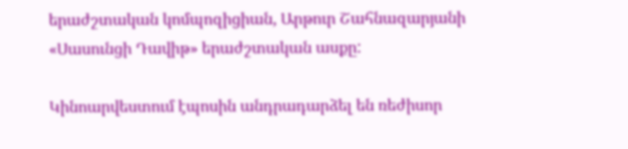երաժշտական կոմպոզիցիան, Արթուր Շահնազարյանի «Սասունցի Դավիթ» երաժշտական ասքը:

Կինոարվեստում էպոսին անդրադարձել են ռեժիսոր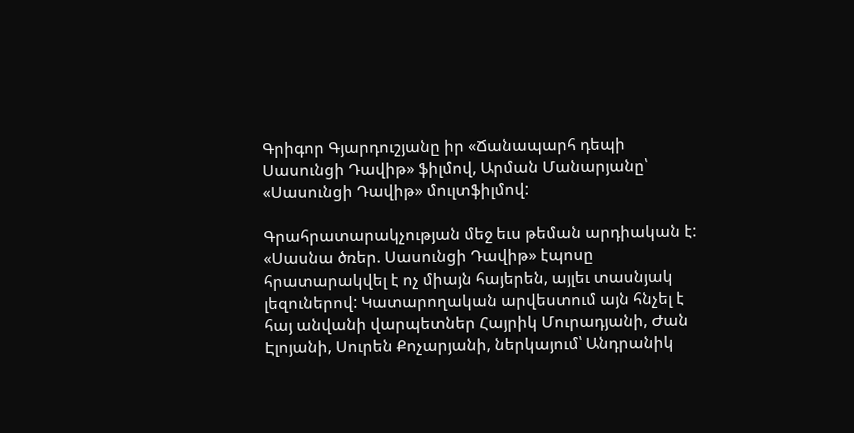Գրիգոր Գյարդուշյանը իր «Ճանապարհ դեպի Սասունցի Դավիթ» ֆիլմով, Արման Մանարյանը՝ «Սասունցի Դավիթ» մուլտֆիլմով:

Գրահրատարակչության մեջ եւս թեման արդիական է: «Սասնա ծռեր. Սասունցի Դավիթ» էպոսը հրատարակվել է ոչ միայն հայերեն, այլեւ տասնյակ լեզուներով: Կատարողական արվեստում այն հնչել է հայ անվանի վարպետներ Հայրիկ Մուրադյանի, Ժան Էլոյանի, Սուրեն Քոչարյանի, ներկայում՝ Անդրանիկ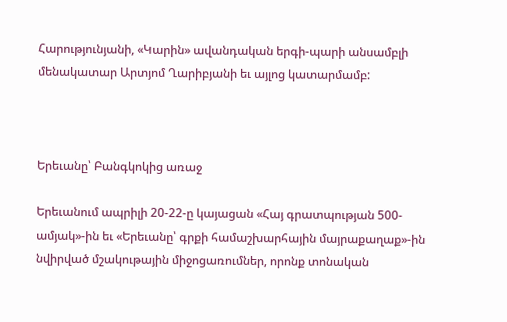Հարությունյանի, «Կարին» ավանդական երգի-պարի անսամբլի մենակատար Արտյոմ Ղարիբյանի եւ այլոց կատարմամբ:



Երեւանը՝ Բանգկոկից առաջ

Երեւանում ապրիլի 20-22-ը կայացան «Հայ գրատպության 500-ամյակ»-ին եւ «Երեւանը՝ գրքի համաշխարհային մայրաքաղաք»-ին նվիրված մշակութային միջոցառումներ, որոնք տոնական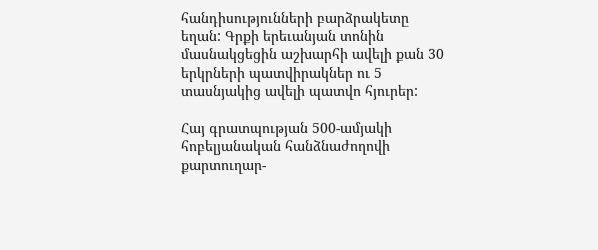հանդիսությունների բարձրակետը եղան: Գրքի երեւանյան տոնին մասնակցեցին աշխարհի ավելի քան 30 երկրների պատվիրակներ ու 5 տասնյակից ավելի պատվո հյուրեր:

Հայ գրատպության 500-ամյակի հոբելյանական հանձնաժողովի քարտուղար-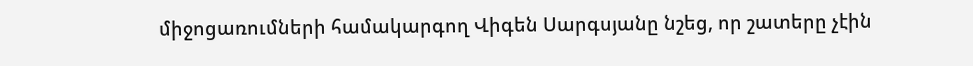միջոցառումների համակարգող Վիգեն Սարգսյանը նշեց, որ շատերը չէին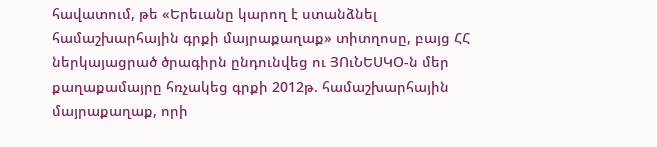հավատում, թե «Երեւանը կարող է ստանձնել համաշխարհային գրքի մայրաքաղաք» տիտղոսը, բայց ՀՀ ներկայացրած ծրագիրն ընդունվեց ու ՅՈւՆԵՍԿՕ-ն մեր քաղաքամայրը հռչակեց գրքի 2012թ. համաշխարհային մայրաքաղաք, որի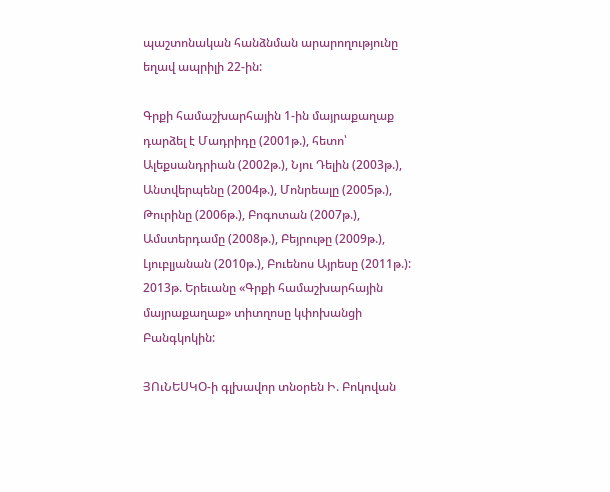պաշտոնական հանձնման արարողությունը եղավ ապրիլի 22-ին:

Գրքի համաշխարհային 1-ին մայրաքաղաք դարձել է Մադրիդը (2001թ.), հետո՝ Ալեքսանդրիան (2002թ.), Նյու Դելին (2003թ.), Անտվերպենը (2004թ.), Մոնրեալը (2005թ.), Թուրինը (2006թ.), Բոգոտան (2007թ.), Ամստերդամը (2008թ.), Բեյրութը (2009թ.), Լյուբլյանան (2010թ.), Բուենոս Այրեսը (2011թ.): 2013թ. Երեւանը «Գրքի համաշխարհային մայրաքաղաք» տիտղոսը կփոխանցի Բանգկոկին:

ՅՈւՆԵՍԿՕ-ի գլխավոր տնօրեն Ի. Բոկովան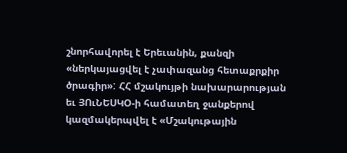շնորհավորել է Երեւանին, քանզի «ներկայացվել է չափազանց հետաքրքիր ծրագիր»: ՀՀ մշակույթի նախարարության եւ ՅՈւՆԵՍԿՕ-ի համատեղ ջանքերով կազմակերպվել է «Մշակութային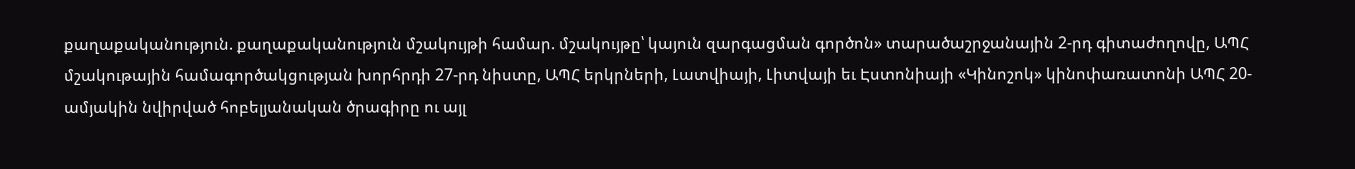քաղաքականություն. քաղաքականություն մշակույթի համար. մշակույթը՝ կայուն զարգացման գործոն» տարածաշրջանային 2-րդ գիտաժողովը, ԱՊՀ մշակութային համագործակցության խորհրդի 27-րդ նիստը, ԱՊՀ երկրների, Լատվիայի, Լիտվայի եւ Էստոնիայի «Կինոշոկ» կինոփառատոնի ԱՊՀ 20-ամյակին նվիրված հոբելյանական ծրագիրը ու այլ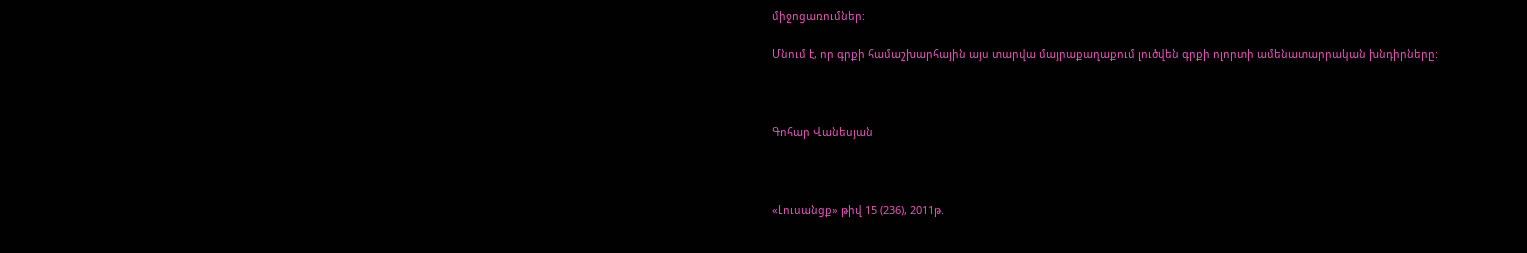միջոցառումներ:

Մնում է, որ գրքի համաշխարհային այս տարվա մայրաքաղաքում լուծվեն գրքի ոլորտի ամենատարրական խնդիրները:



Գոհար Վանեսյան



«Լուսանցք» թիվ 15 (236), 2011թ.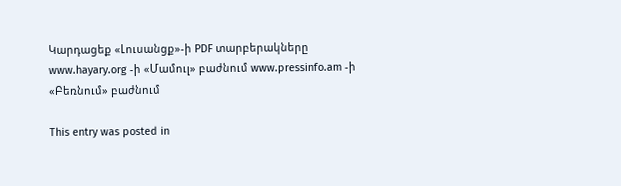Կարդացեք «Լուսանցք»-ի PDF տարբերակները www.hayary.org -ի «Մամուլ» բաժնում www.pressinfo.am -ի «Բեռնում» բաժնում

This entry was posted in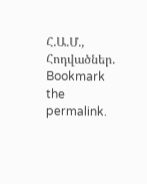Հ.Ա.Մ., Հոդվածներ. Bookmark the permalink.